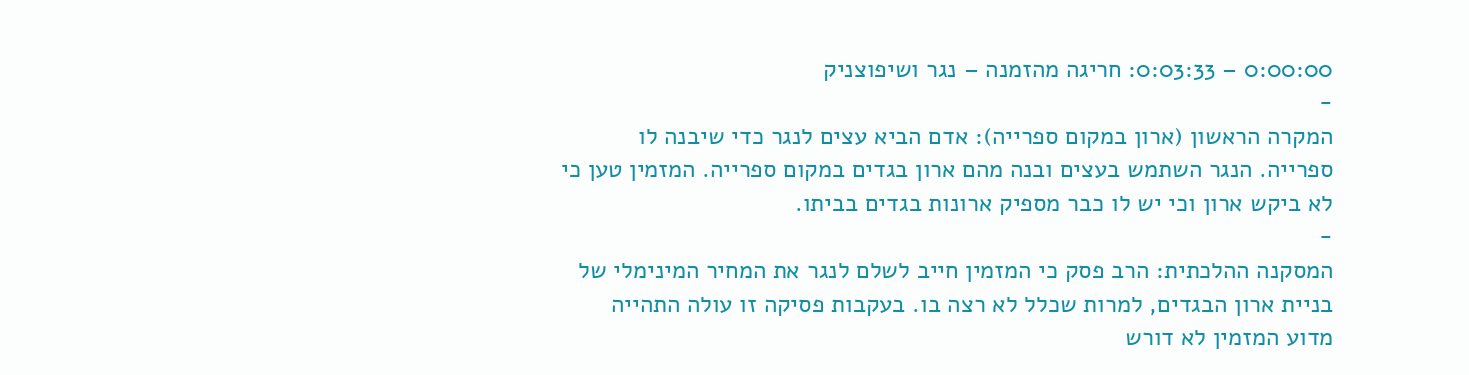0:00:00 – 0:03:33: חריגה מהזמנה – נגר ושיפוצניק
-
המקרה הראשון (ארון במקום ספרייה): אדם הביא עצים לנגר כדי שיבנה לו ספרייה. הנגר השתמש בעצים ובנה מהם ארון בגדים במקום ספרייה. המזמין טען כי לא ביקש ארון וכי יש לו כבר מספיק ארונות בגדים בביתו.
-
המסקנה ההלכתית: הרב פסק כי המזמין חייב לשלם לנגר את המחיר המינימלי של בניית ארון הבגדים, למרות שכלל לא רצה בו. בעקבות פסיקה זו עולה התהייה מדוע המזמין לא דורש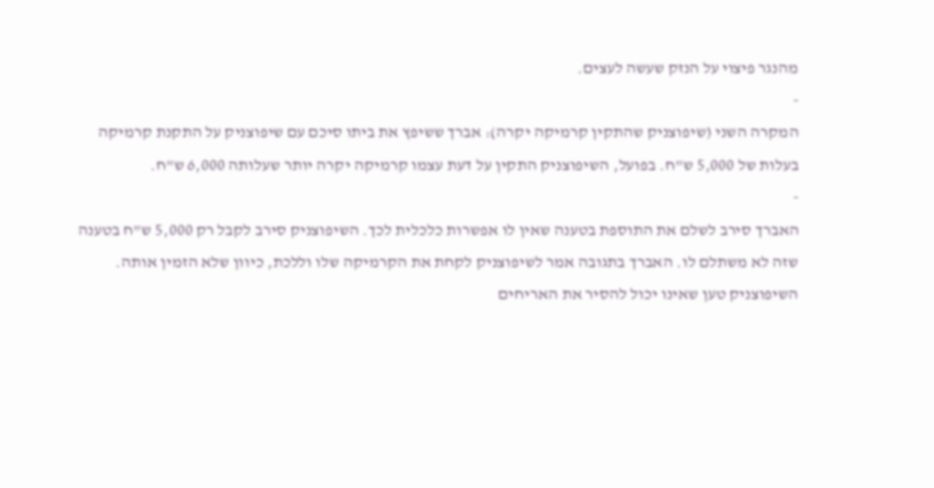מהנגר פיצוי על הנזק שעשה לעצים.
-
המקרה השני (שיפוצניק שהתקין קרמיקה יקרה): אברך ששיפץ את ביתו סיכם עם שיפוצניק על התקנת קרמיקה בעלות של 5,000 ש"ח. בפועל, השיפוצניק התקין על דעת עצמו קרמיקה יקרה יותר שעלותה 6,000 ש"ח.
-
האברך סירב לשלם את התוספת בטענה שאין לו אפשרות כלכלית לכך. השיפוצניק סירב לקבל רק 5,000 ש"ח בטענה שזה לא משתלם לו. האברך בתגובה אמר לשיפוצניק לקחת את הקרמיקה שלו וללכת, כיוון שלא הזמין אותה. השיפוצניק טען שאינו יכול להסיר את האריחים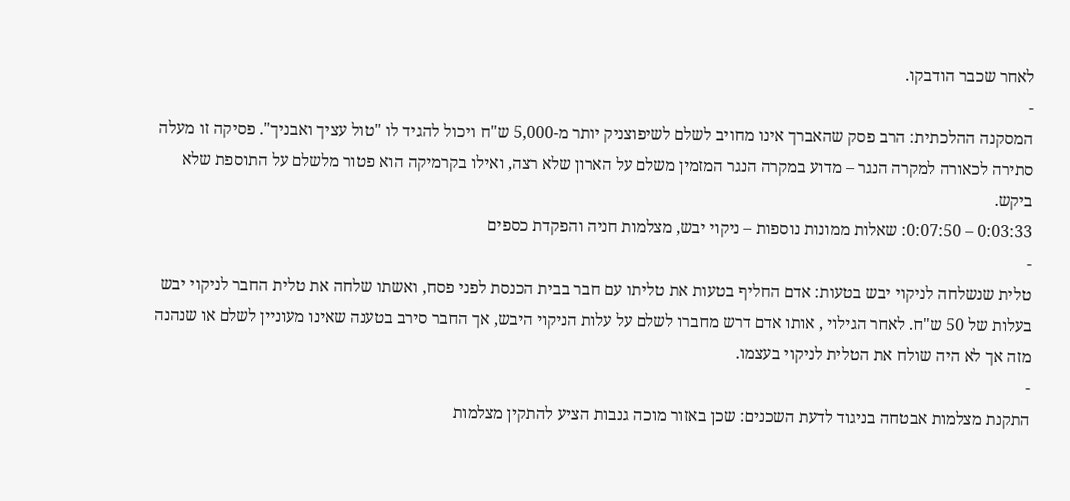לאחר שכבר הודבקו.
-
המסקנה ההלכתית: הרב פסק שהאברך אינו מחויב לשלם לשיפוצניק יותר מ-5,000 ש"ח ויכול להגיד לו "טול עציך ואבניך". פסיקה זו מעלה סתירה לכאורה למקרה הנגר – מדוע במקרה הנגר המזמין משלם על הארון שלא רצה, ואילו בקרמיקה הוא פטור מלשלם על התוספת שלא ביקש.
0:03:33 – 0:07:50: שאלות ממונות נוספות – ניקוי יבש, מצלמות חניה והפקדת כספים
-
טלית שנשלחה לניקוי יבש בטעות: אדם החליף בטעות את טליתו עם חבר בבית הכנסת לפני פסח, ואשתו שלחה את טלית החבר לניקוי יבש בעלות של 50 ש"ח. לאחר הגילוי , אותו אדם דרש מחברו לשלם על עלות הניקוי היבש, אך החבר סירב בטענה שאינו מעוניין לשלם או שנהנה מזה אך לא היה שולח את הטלית לניקוי בעצמו.
-
התקנת מצלמות אבטחה בניגוד לדעת השכנים: שכן באזור מוכה גנבות הציע להתקין מצלמות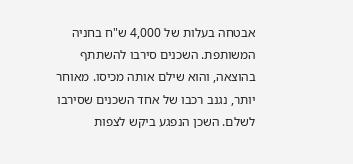אבטחה בעלות של 4,000 ש"ח בחניה המשותפת. השכנים סירבו להשתתף בהוצאה, והוא שילם אותה מכיסו. מאוחר יותר, נגנב רכבו של אחד השכנים שסירבו לשלם. השכן הנפגע ביקש לצפות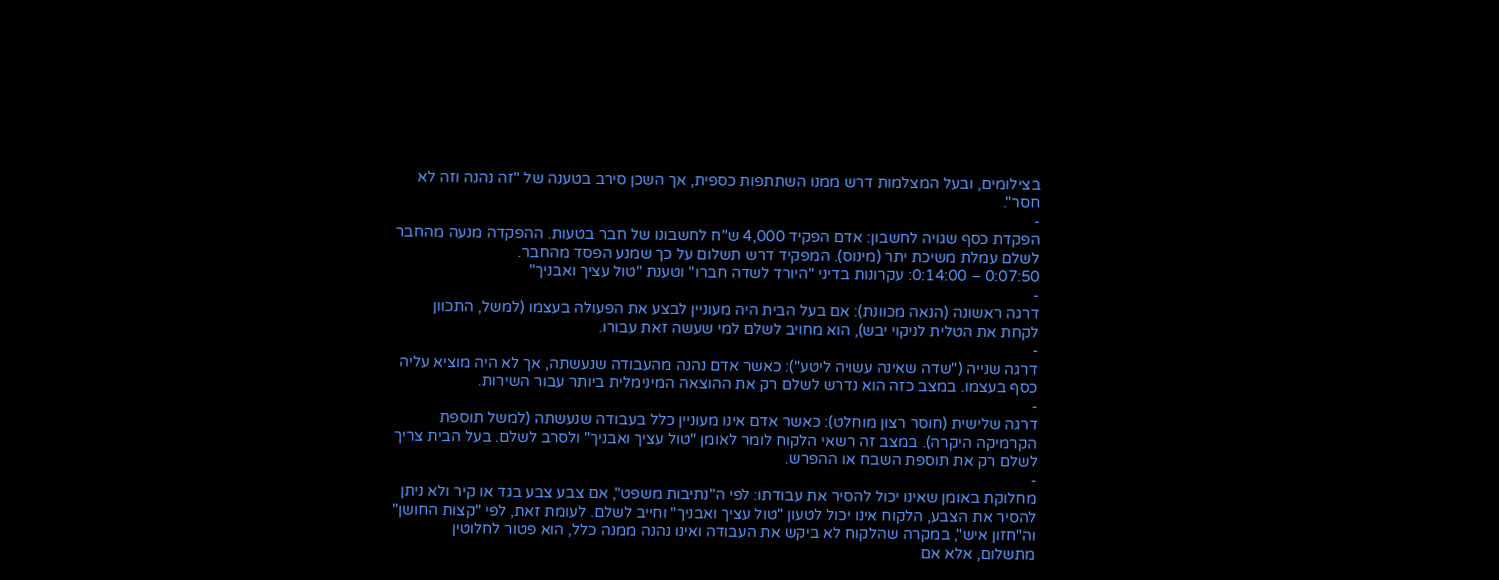בצילומים, ובעל המצלמות דרש ממנו השתתפות כספית, אך השכן סירב בטענה של "זה נהנה וזה לא חסר".
-
הפקדת כסף שגויה לחשבון: אדם הפקיד 4,000 ש"ח לחשבונו של חבר בטעות. ההפקדה מנעה מהחבר לשלם עמלת משיכת יתר (מינוס). המפקיד דרש תשלום על כך שמנע הפסד מהחבר.
0:07:50 – 0:14:00: עקרונות בדיני "היורד לשדה חברו" וטענת "טול עציך ואבניך"
-
דרגה ראשונה (הנאה מכוונת): אם בעל הבית היה מעוניין לבצע את הפעולה בעצמו (למשל, התכוון לקחת את הטלית לניקוי יבש), הוא מחויב לשלם למי שעשה זאת עבורו.
-
דרגה שנייה ("שדה שאינה עשויה ליטע"): כאשר אדם נהנה מהעבודה שנעשתה, אך לא היה מוציא עליה כסף בעצמו. במצב כזה הוא נדרש לשלם רק את ההוצאה המינימלית ביותר עבור השירות.
-
דרגה שלישית (חוסר רצון מוחלט): כאשר אדם אינו מעוניין כלל בעבודה שנעשתה (למשל תוספת הקרמיקה היקרה). במצב זה רשאי הלקוח לומר לאומן "טול עציך ואבניך" ולסרב לשלם. בעל הבית צריך לשלם רק את תוספת השבח או ההפרש.
-
מחלוקת באומן שאינו יכול להסיר את עבודתו: לפי ה"נתיבות משפט", אם צבע צבע בגד או קיר ולא ניתן להסיר את הצבע, הלקוח אינו יכול לטעון "טול עציך ואבניך" וחייב לשלם. לעומת זאת, לפי "קצות החושן" וה"חזון איש", במקרה שהלקוח לא ביקש את העבודה ואינו נהנה ממנה כלל, הוא פטור לחלוטין מתשלום, אלא אם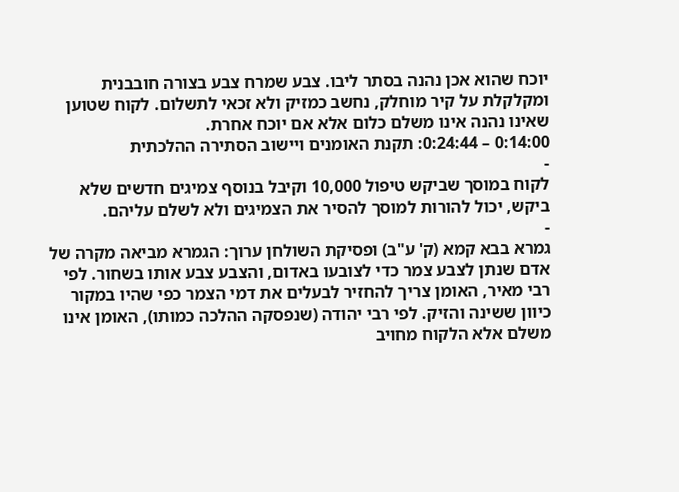יוכח שהוא אכן נהנה בסתר ליבו. צבע שמרח צבע בצורה חובבנית ומקלקלת על קיר מוחלק, נחשב כמזיק ולא זכאי לתשלום. לקוח שטוען שאינו נהנה אינו משלם כלום אלא אם יוכח אחרת.
0:14:00 – 0:24:44: תקנת האומנים ויישוב הסתירה ההלכתית
-
לקוח במוסך שביקש טיפול 10,000 וקיבל בנוסף צמיגים חדשים שלא ביקש, יכול להורות למוסך להסיר את הצמיגים ולא לשלם עליהם.
-
גמרא בבא קמא (ק' ע"ב) ופסיקת השולחן ערוך: הגמרא מביאה מקרה של אדם שנתן לצבע צמר כדי לצובעו באדום, והצבע צבע אותו בשחור. לפי רבי מאיר, האומן צריך להחזיר לבעלים את דמי הצמר כפי שהיו במקור כיוון ששינה והזיק. לפי רבי יהודה (שנפסקה ההלכה כמותו), האומן אינו משלם אלא הלקוח מחויב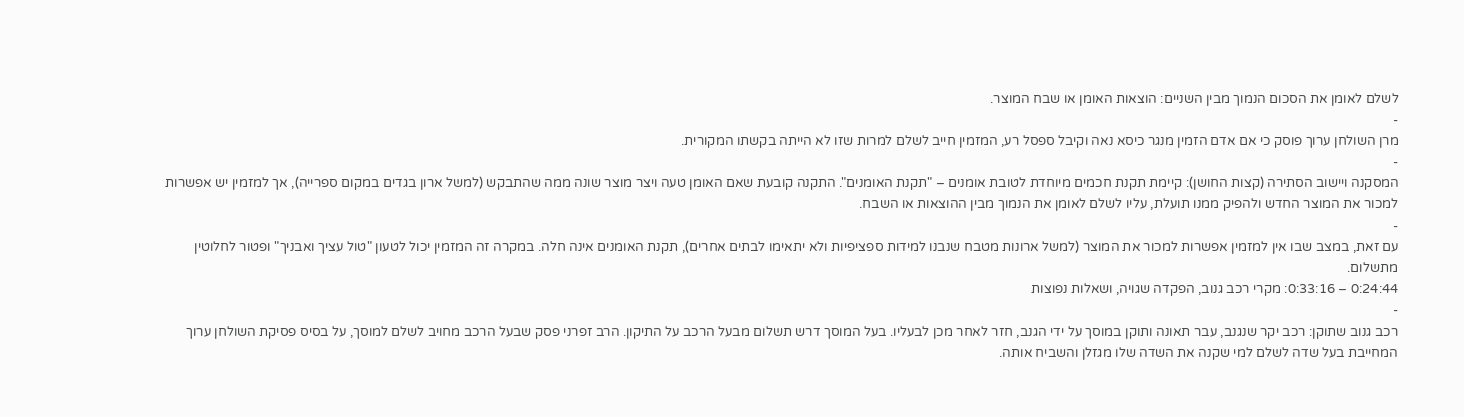לשלם לאומן את הסכום הנמוך מבין השניים: הוצאות האומן או שבח המוצר.
-
מרן השולחן ערוך פוסק כי אם אדם הזמין מנגר כיסא נאה וקיבל ספסל רע, המזמין חייב לשלם למרות שזו לא הייתה בקשתו המקורית.
-
המסקנה ויישוב הסתירה (קצות החושן): קיימת תקנת חכמים מיוחדת לטובת אומנים – "תקנת האומנים". התקנה קובעת שאם האומן טעה ויצר מוצר שונה ממה שהתבקש (למשל ארון בגדים במקום ספרייה), אך למזמין יש אפשרות למכור את המוצר החדש ולהפיק ממנו תועלת, עליו לשלם לאומן את הנמוך מבין ההוצאות או השבח.
-
עם זאת, במצב שבו אין למזמין אפשרות למכור את המוצר (למשל ארונות מטבח שנבנו למידות ספציפיות ולא יתאימו לבתים אחרים), תקנת האומנים אינה חלה. במקרה זה המזמין יכול לטעון "טול עציך ואבניך" ופטור לחלוטין מתשלום.
0:24:44 – 0:33:16: מקרי רכב גנוב, הפקדה שגויה, ושאלות נפוצות
-
רכב גנוב שתוקן: רכב יקר שנגנב, עבר תאונה ותוקן במוסך על ידי הגנב, חזר לאחר מכן לבעליו. בעל המוסך דרש תשלום מבעל הרכב על התיקון. הרב זפרני פסק שבעל הרכב מחויב לשלם למוסך, על בסיס פסיקת השולחן ערוך המחייבת בעל שדה לשלם למי שקנה את השדה שלו מגזלן והשביח אותה.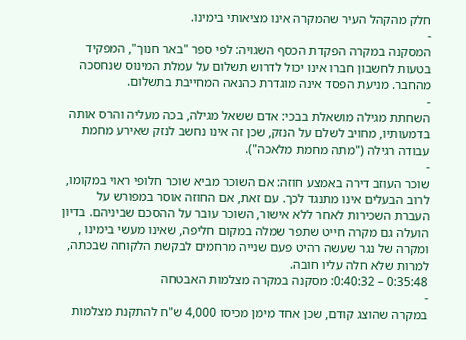חלק מהקהל העיר שהמקרה אינו מציאותי בימינו.
-
המסקנה במקרה הפקדת הכסף השגויה: לפי ספר "באר חנוך", המפקיד בטעות לחשבון חברו אינו יכול לדרוש תשלום על עמלת המינוס שנחסכה מהחבר. מניעת הפסד אינה מוגדרת כהנאה המחייבת בתשלום.
-
השחתת מגילה מושאלת בבכי: אדם ששאל מגילה, בכה מעליה והרס אותה בדמעותיו, מחויב לשלם על הנזק, שכן זה אינו נחשב לנזק שאירע מחמת עבודה רגילה ("מתה מחמת מלאכה").
-
שוכר העוזב דירה באמצע חוזה: אם השוכר מביא שוכר חלופי ראוי במקומו, לרוב הבעלים אינו מתנגד לכך. עם זאת, אם החוזה אוסר במפורש על העברת השכירות לאחר ללא אישור, השוכר עובר על ההסכם שביניהם. בדיון הועלה גם מקרה חייט שתפר שמלה במקום חליפה, שאינו מעשי בימינו , ומקרה של נגר שעשה רהיט פעם שנייה מרחמים לבקשת הלקוחה שבכתה, למרות שלא חלה עליו חובה.
0:35:48 – 0:40:32: מסקנה במקרה מצלמות האבטחה
-
במקרה שהוצג קודם, שכן אחד מימן מכיסו 4,000 ש"ח להתקנת מצלמות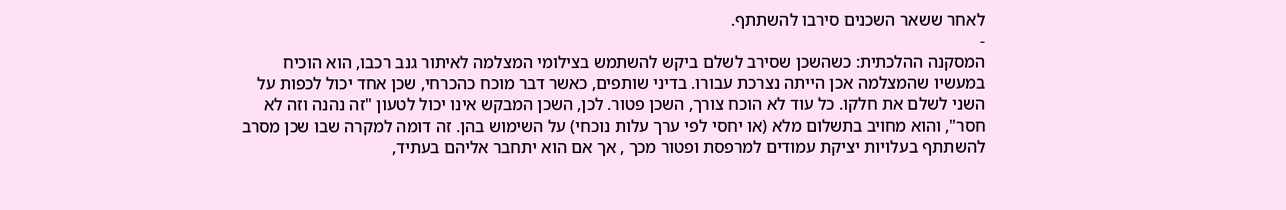לאחר ששאר השכנים סירבו להשתתף.
-
המסקנה ההלכתית: כשהשכן שסירב לשלם ביקש להשתמש בצילומי המצלמה לאיתור גנב רכבו, הוא הוכיח במעשיו שהמצלמה אכן הייתה נצרכת עבורו. בדיני שותפים, כאשר דבר מוכח כהכרחי, שכן אחד יכול לכפות על השני לשלם את חלקו. כל עוד לא הוכח צורך, השכן פטור. לכן, השכן המבקש אינו יכול לטעון "זה נהנה וזה לא חסר", והוא מחויב בתשלום מלא (או יחסי לפי ערך עלות נוכחי) על השימוש בהן. זה דומה למקרה שבו שכן מסרב להשתתף בעלויות יציקת עמודים למרפסת ופטור מכך , אך אם הוא יתחבר אליהם בעתיד,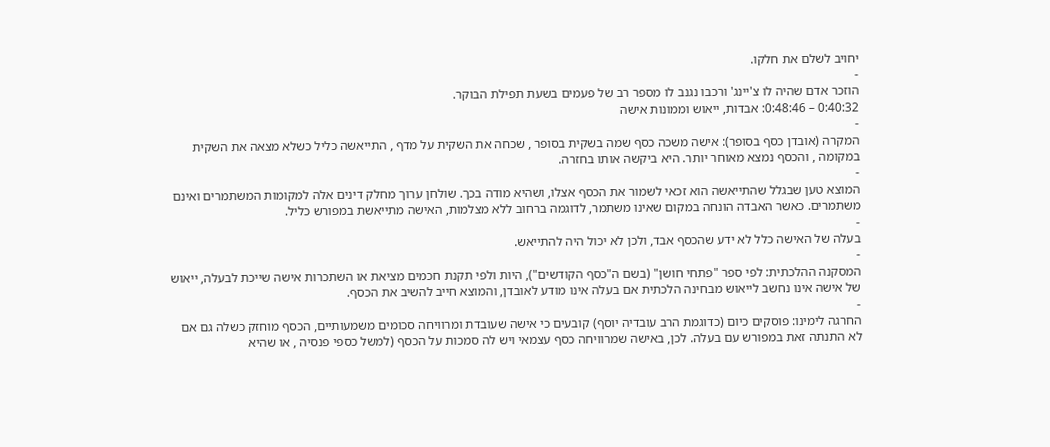יחויב לשלם את חלקו.
-
הוזכר אדם שהיה לו צ'יינג' ורכבו נגנב לו מספר רב של פעמים בשעת תפילת הבוקר.
0:40:32 – 0:48:46: אבדות, ייאוש וממונות אישה
-
המקרה (אובדן כסף בסופר): אישה משכה כסף שמה בשקית בסופר , שכחה את השקית על מדף , התייאשה כליל כשלא מצאה את השקית במקומה , והכסף נמצא מאוחר יותר. היא ביקשה אותו בחזרה.
-
המוצא טען שבגלל שהתייאשה הוא זכאי לשמור את הכסף אצלו, ושהיא מודה בכך. שולחן ערוך מחלק דינים אלה למקומות המשתמרים ואינם משתמרים. כאשר האבדה הונחה במקום שאינו משתמר, לדוגמה ברחוב ללא מצלמות, האישה מתייאשת במפורש כליל.
-
בעלה של האישה כלל לא ידע שהכסף אבד, ולכן לא יכול היה להתייאש.
-
המסקנה ההלכתית: לפי ספר "פתחי חושן" (בשם ה"כסף הקודשים"), היות ולפי תקנת חכמים מציאת או השתכרות אישה שייכת לבעלה, ייאוש של אישה אינו נחשב לייאוש מבחינה הלכתית אם בעלה אינו מודע לאובדן, והמוצא חייב להשיב את הכסף.
-
החרגה לימינו: פוסקים כיום (כדוגמת הרב עובדיה יוסף) קובעים כי אישה שעובדת ומרוויחה סכומים משמעותיים, הכסף מוחזק כשלה גם אם לא התנתה זאת במפורש עם בעלה. לכן, באישה שמרוויחה כסף עצמאי ויש לה סמכות על הכסף (למשל כספי פנסיה , או שהיא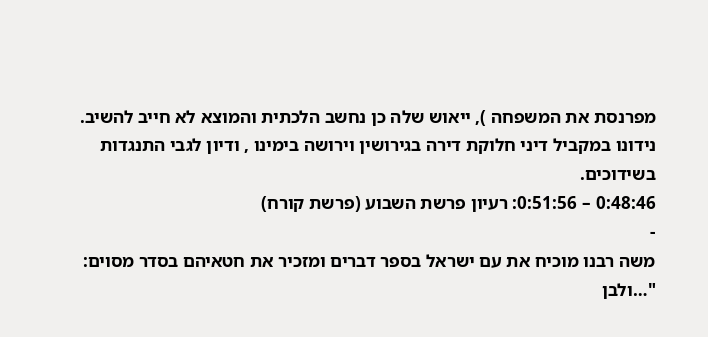מפרנסת את המשפחה ), ייאוש שלה כן נחשב הלכתית והמוצא לא חייב להשיב. נידונו במקביל דיני חלוקת דירה בגירושין וירושה בימינו , ודיון לגבי התנגדות בשידוכים.
0:48:46 – 0:51:56: רעיון פרשת השבוע (פרשת קורח)
-
משה רבנו מוכיח את עם ישראל בספר דברים ומזכיר את חטאיהם בסדר מסוים: "…ולבן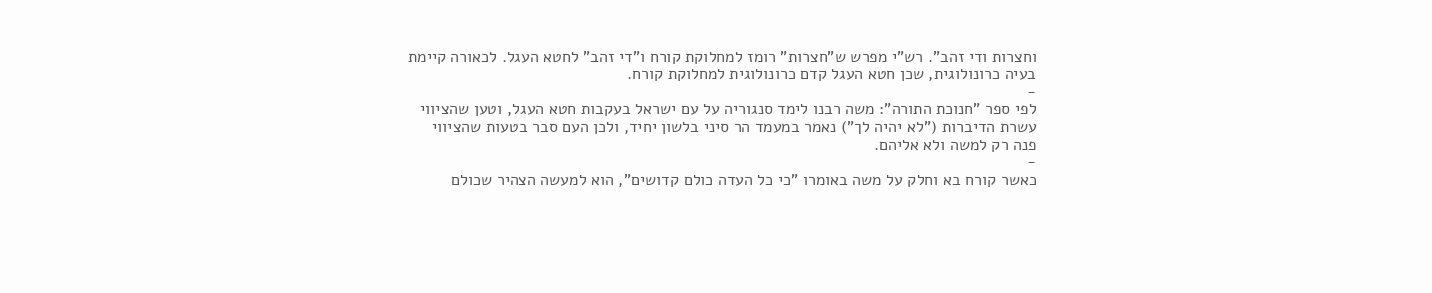וחצרות ודי זהב". רש"י מפרש ש"חצרות" רומז למחלוקת קורח ו"די זהב" לחטא העגל. לכאורה קיימת בעיה כרונולוגית, שכן חטא העגל קדם כרונולוגית למחלוקת קורח.
-
לפי ספר "חנוכת התורה": משה רבנו לימד סנגוריה על עם ישראל בעקבות חטא העגל, וטען שהציווי עשרת הדיברות ("לא יהיה לך") נאמר במעמד הר סיני בלשון יחיד, ולכן העם סבר בטעות שהציווי פנה רק למשה ולא אליהם.
-
כאשר קורח בא וחלק על משה באומרו "כי כל העדה כולם קדושים", הוא למעשה הצהיר שכולם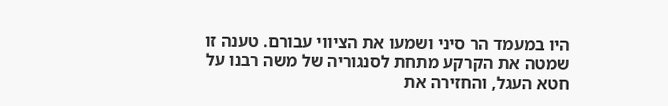היו במעמד הר סיני ושמעו את הציווי עבורם. טענה זו שמטה את הקרקע מתחת לסנגוריה של משה רבנו על חטא העגל, והחזירה את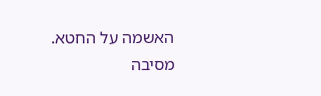האשמה על החטא. מסיבה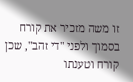זו משה מזכיר את קורח בסמוך ולפני "די זהב", שכן קורח וטענתו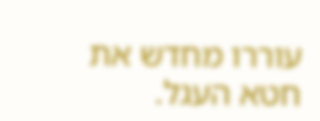עוררו מחדש את חטא העגל.